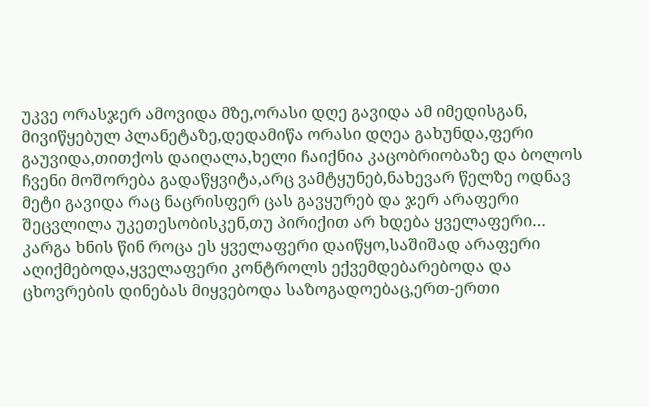უკვე ორასჯერ ამოვიდა მზე,ორასი დღე გავიდა ამ იმედისგან, მივიწყებულ პლანეტაზე,დედამიწა ორასი დღეა გახუნდა,ფერი გაუვიდა,თითქოს დაიღალა,ხელი ჩაიქნია კაცობრიობაზე და ბოლოს ჩვენი მოშორება გადაწყვიტა,არც ვამტყუნებ,ნახევარ წელზე ოდნავ მეტი გავიდა რაც ნაცრისფერ ცას გავყურებ და ჯერ არაფერი შეცვლილა უკეთესობისკენ,თუ პირიქით არ ხდება ყველაფერი…
კარგა ხნის წინ როცა ეს ყველაფერი დაიწყო,საშიშად არაფერი აღიქმებოდა,ყველაფერი კონტროლს ექვემდებარებოდა და ცხოვრების დინებას მიყვებოდა საზოგადოებაც,ერთ-ერთი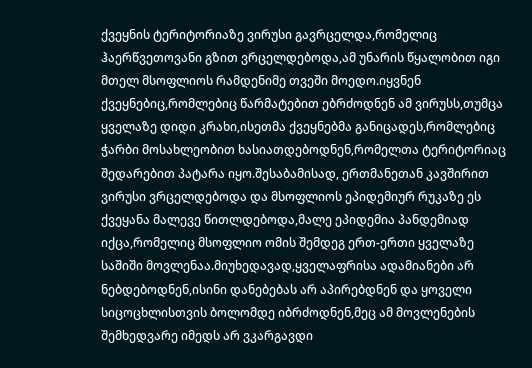ქვეყნის ტერიტორიაზე ვირუსი გავრცელდა,რომელიც ჰაერწვეთოვანი გზით ვრცელდებოდა,ამ უნარის წყალობით იგი მთელ მსოფლიოს რამდენიმე თვეში მოედო.იყვნენ ქვეყნებიც,რომლებიც წარმატებით ებრძოდნენ ამ ვირუსს,თუმცა ყველაზე დიდი კრახი,ისეთმა ქვეყნებმა განიცადეს,რომლებიც ჭარბი მოსახლეობით ხასიათდებოდნენ,რომელთა ტერიტორიაც შედარებით პატარა იყო.შესაბამისად, ერთმანეთან კავშირით ვირუსი ვრცელდებოდა და მსოფლიოს ეპიდემიურ რუკაზე ეს ქვეყანა მალევე წითლდებოდა,მალე ეპიდემია პანდემიად იქცა,რომელიც მსოფლიო ომის შემდეგ ერთ-ერთი ყველაზე საშიში მოვლენაა.მიუხედავად,ყველაფრისა ადამიანები არ ნებდებოდნენ,ისინი დანებებას არ აპირებდნენ და ყოველი სიცოცხლისთვის ბოლომდე იბრძოდნენ,მეც ამ მოვლენების შემხედვარე იმედს არ ვკარგავდი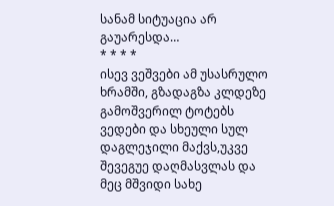სანამ სიტუაცია არ გაუარესდა…
* * * *
ისევ ვეშვები ამ უსასრულო ხრამში, გზადაგზა კლდეზე გამოშვერილ ტოტებს ვედები და სხეული სულ დაგლეჯილი მაქვს,უკვე შევეგუე დაღმასვლას და მეც მშვიდი სახე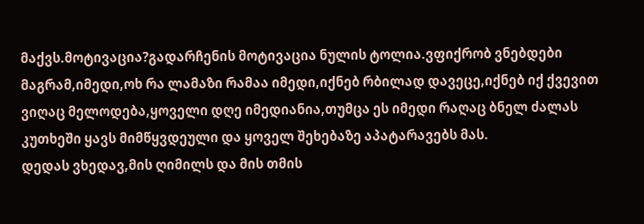მაქვს.მოტივაცია?გადარჩენის მოტივაცია ნულის ტოლია.ვფიქრობ ვნებდები მაგრამ,იმედი,ოხ რა ლამაზი რამაა იმედი,იქნებ რბილად დავეცე,იქნებ იქ ქვევით ვიღაც მელოდება,ყოველი დღე იმედიანია,თუმცა ეს იმედი რაღაც ბნელ ძალას კუთხეში ყავს მიმწყვდეული და ყოველ შეხებაზე აპატარავებს მას.
დედას ვხედავ,მის ღიმილს და მის თმის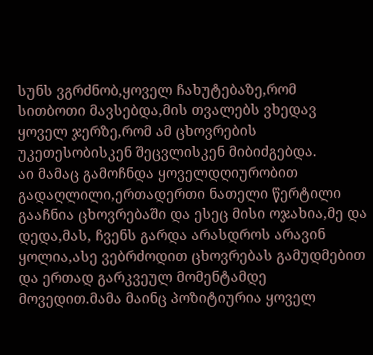სუნს ვგრძნობ,ყოველ ჩახუტებაზე,რომ სითბოთი მავსებდა,მის თვალებს ვხედავ ყოველ ჯერზე,რომ ამ ცხოვრების უკეთესობისკენ შეცვლისკენ მიბიძგებდა.
აი მამაც გამოჩნდა ყოველდღიურობით გადაღლილი,ერთადერთი ნათელი წერტილი გააჩნია ცხოვრებაში და ესეც მისი ოჯახია,მე და დედა,მას, ჩვენს გარდა არასდროს არავინ ყოლია,ასე ვებრძოდით ცხოვრებას გამუდმებით და ერთად გარკვეულ მომენტამდე მოვედით.მამა მაინც პოზიტიურია ყოველ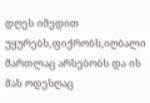დღეს იმედით უყურებს,ფიქრობს,იღბალი მართლაც არსებობს და ის მას ოდესღაც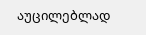აუცილებლად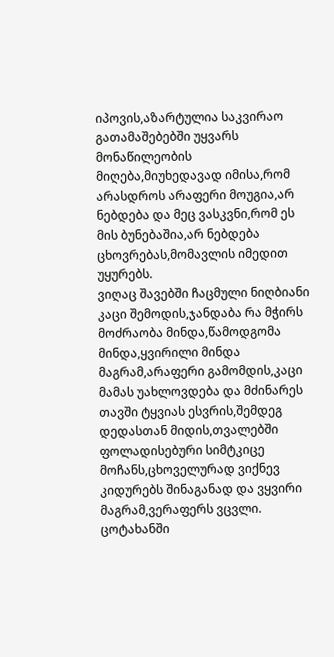იპოვის,აზარტულია საკვირაო გათამაშებებში უყვარს მონაწილეობის მიღება,მიუხედავად იმისა,რომ არასდროს არაფერი მოუგია,არ ნებდება და მეც ვასკვნი,რომ ეს მის ბუნებაშია,არ ნებდება ცხოვრებას,მომავლის იმედით უყურებს.
ვიღაც შავებში ჩაცმული ნიღბიანი კაცი შემოდის,ჯანდაბა რა მჭირს მოძრაობა მინდა,წამოდგომა მინდა,ყვირილი მინდა მაგრამ,არაფერი გამომდის,კაცი მამას უახლოვდება და მძინარეს თავში ტყვიას ესვრის,შემდეგ დედასთან მიდის,თვალებში ფოლადისებური სიმტკიცე მოჩანს,ცხოველურად ვიქნევ კიდურებს შინაგანად და ვყვირი მაგრამ,ვერაფერს ვცვლი. ცოტახანში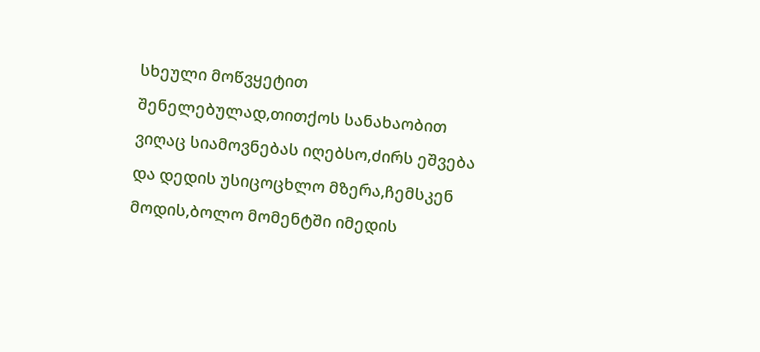სხეული მოწვყეტით შენელებულად,თითქოს სანახაობით ვიღაც სიამოვნებას იღებსო,ძირს ეშვება და დედის უსიცოცხლო მზერა,ჩემსკენ მოდის,ბოლო მომენტში იმედის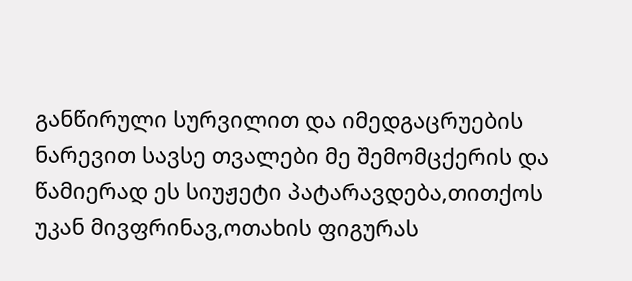განწირული სურვილით და იმედგაცრუების ნარევით სავსე თვალები მე შემომცქერის და წამიერად ეს სიუჟეტი პატარავდება,თითქოს უკან მივფრინავ,ოთახის ფიგურას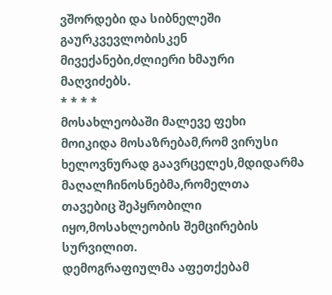ვშორდები და სიბნელეში გაურკვევლობისკენ მივექანები,ძლიერი ხმაური მაღვიძებს.
* * * *
მოსახლეობაში მალევე ფეხი მოიკიდა მოსაზრებამ,რომ ვირუსი ხელოვნურად გაავრცელეს,მდიდარმა მაღალჩინოსნებმა,რომელთა თავებიც შეპყრობილი იყო,მოსახლეობის შემცირების სურვილით.
დემოგრაფიულმა აფეთქებამ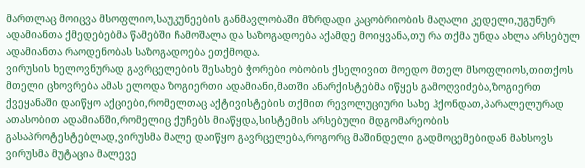მართლაც მოიცვა მსოფლიო,საუკუნეების განმავლობაში მზრდადი კაცობრიობის მაღალი კედელი,უგუნურ ადამიანთა ქმედებებმა წამებში ჩამოშალა და საზოგადოება აქამდე მოიყვანა,თუ რა თქმა უნდა ახლა არსებულ ადამიანთა რაოდენობას საზოგადოება ეთქმოდა.
ვირუსის ხელოვნურად გავრცელების შესახებ ჭორები ობობის ქსელივით მოედო მთელ მსოფლიოს,თითქოს მთელი ცხოვრება ამას ელოდა ზოგიერთი ადამიანი,მათში ანარქისტებმა იწყეს გამოღვიძება,ზოგიერთ ქვეყანაში დაიწყო აქციები,რომელთაც აქტივისტების თქმით რევოლუციური სახე ჰქონდათ,პარალელურად ათასობით ადამიანში,რომელიც ქუჩებს მიაწყდა,სისტემის არსებული მდგომარეობის გასაპროტესტებლად,ვირუსმა მალე დაიწყო გავრცელება,როგორც მაშინდელი გადმოცემებიდან მახსოვს ვირუსმა მუტაცია მალევე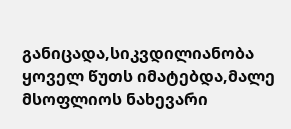განიცადა,სიკვდილიანობა ყოველ წუთს იმატებდა,მალე მსოფლიოს ნახევარი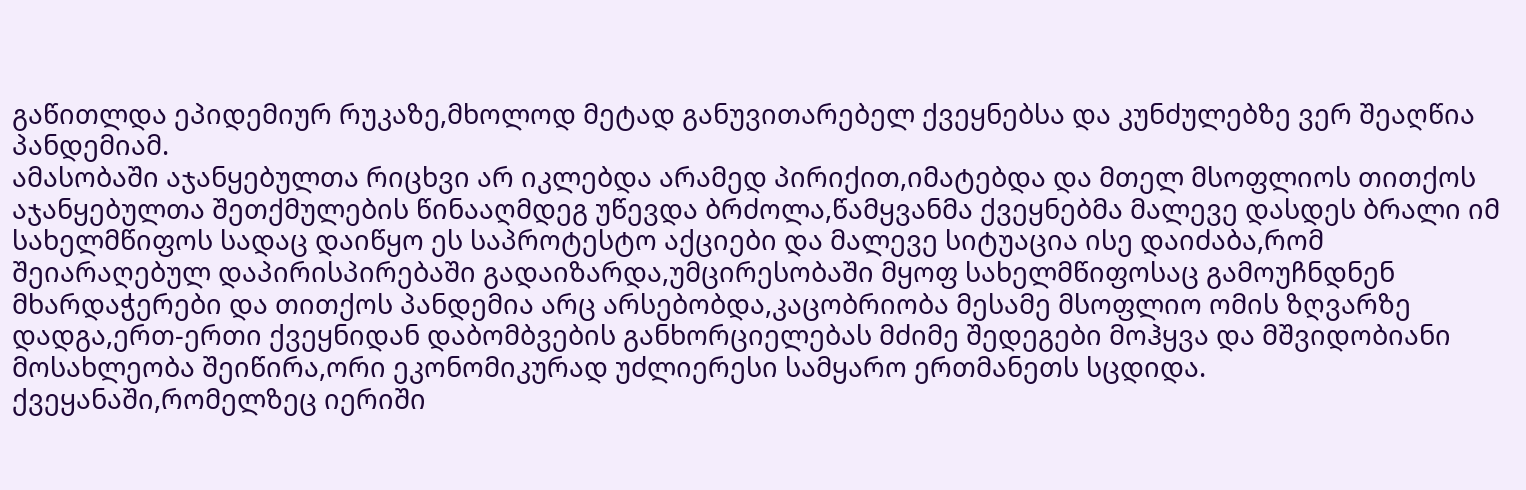გაწითლდა ეპიდემიურ რუკაზე,მხოლოდ მეტად განუვითარებელ ქვეყნებსა და კუნძულებზე ვერ შეაღწია პანდემიამ.
ამასობაში აჯანყებულთა რიცხვი არ იკლებდა არამედ პირიქით,იმატებდა და მთელ მსოფლიოს თითქოს აჯანყებულთა შეთქმულების წინააღმდეგ უწევდა ბრძოლა,წამყვანმა ქვეყნებმა მალევე დასდეს ბრალი იმ სახელმწიფოს სადაც დაიწყო ეს საპროტესტო აქციები და მალევე სიტუაცია ისე დაიძაბა,რომ შეიარაღებულ დაპირისპირებაში გადაიზარდა,უმცირესობაში მყოფ სახელმწიფოსაც გამოუჩნდნენ მხარდაჭერები და თითქოს პანდემია არც არსებობდა,კაცობრიობა მესამე მსოფლიო ომის ზღვარზე დადგა,ერთ-ერთი ქვეყნიდან დაბომბვების განხორციელებას მძიმე შედეგები მოჰყვა და მშვიდობიანი მოსახლეობა შეიწირა,ორი ეკონომიკურად უძლიერესი სამყარო ერთმანეთს სცდიდა.
ქვეყანაში,რომელზეც იერიში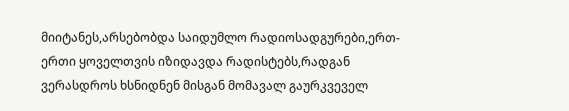მიიტანეს,არსებობდა საიდუმლო რადიოსადგურები,ერთ-ერთი ყოველთვის იზიდავდა რადისტებს,რადგან ვერასდროს ხსნიდნენ მისგან მომავალ გაურკვეველ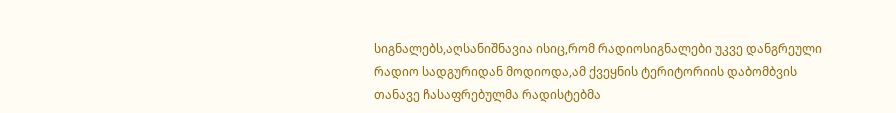სიგნალებს,აღსანიშნავია ისიც,რომ რადიოსიგნალები უკვე დანგრეული რადიო სადგურიდან მოდიოდა,ამ ქვეყნის ტერიტორიის დაბომბვის თანავე ჩასაფრებულმა რადისტებმა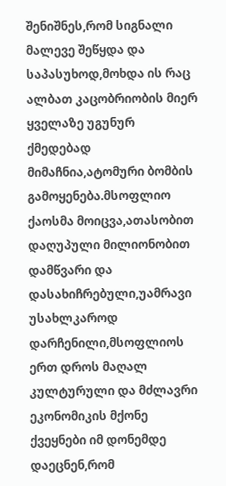შენიშნეს,რომ სიგნალი მალევე შეწყდა და საპასუხოდ,მოხდა ის რაც ალბათ კაცობრიობის მიერ ყველაზე უგუნურ ქმედებად მიმაჩნია,ატომური ბომბის გამოყენება.მსოფლიო ქაოსმა მოიცვა,ათასობით დაღუპული მილიონობით დამწვარი და დასახიჩრებული,უამრავი უსახლკაროდ დარჩენილი,მსოფლიოს ერთ დროს მაღალ კულტურული და მძლავრი ეკონომიკის მქონე ქვეყნები იმ დონემდე დაეცნენ,რომ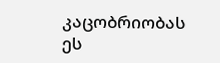კაცობრიობას ეს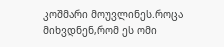კოშმარი მოუვლინეს.როცა მიხვდნენ,რომ ეს ომი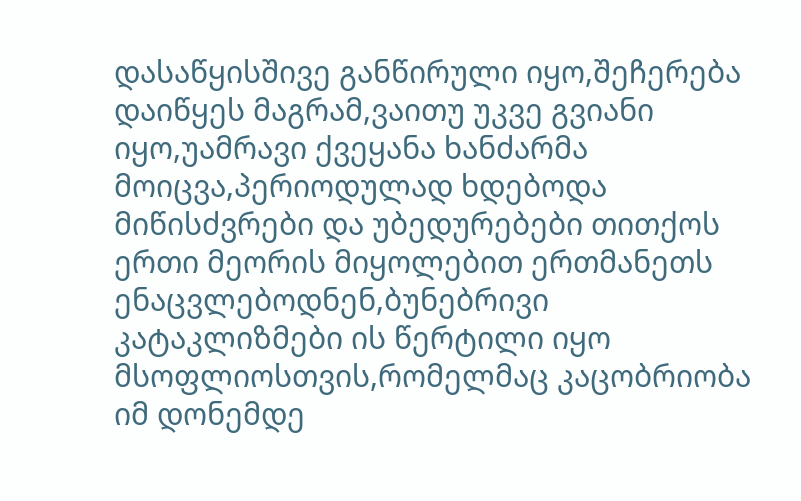დასაწყისშივე განწირული იყო,შეჩერება დაიწყეს მაგრამ,ვაითუ უკვე გვიანი იყო,უამრავი ქვეყანა ხანძარმა მოიცვა,პერიოდულად ხდებოდა მიწისძვრები და უბედურებები თითქოს ერთი მეორის მიყოლებით ერთმანეთს ენაცვლებოდნენ,ბუნებრივი კატაკლიზმები ის წერტილი იყო მსოფლიოსთვის,რომელმაც კაცობრიობა იმ დონემდე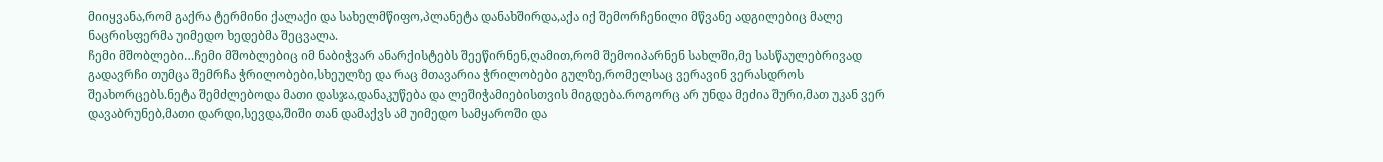მიიყვანა,რომ გაქრა ტერმინი ქალაქი და სახელმწიფო,პლანეტა დანახშირდა,აქა იქ შემორჩენილი მწვანე ადგილებიც მალე ნაცრისფერმა უიმედო ხედებმა შეცვალა.
ჩემი მშობლები…ჩემი მშობლებიც იმ ნაბიჭვარ ანარქისტებს შეეწირნენ,ღამით,რომ შემოიპარნენ სახლში,მე სასწაულებრივად გადავრჩი თუმცა შემრჩა ჭრილობები,სხეულზე და რაც მთავარია ჭრილობები გულზე,რომელსაც ვერავინ ვერასდროს შეახორცებს.ნეტა შემძლებოდა მათი დასჯა,დანაკუწება და ლეშიჭამიებისთვის მიგდება.როგორც არ უნდა მეძია შური,მათ უკან ვერ დავაბრუნებ,მათი დარდი,სევდა,შიში თან დამაქვს ამ უიმედო სამყაროში და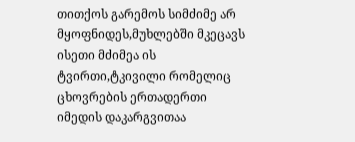თითქოს გარემოს სიმძიმე არ მყოფნიდეს,მუხლებში მკეცავს ისეთი მძიმეა ის ტვირთი,ტკივილი რომელიც ცხოვრების ერთადერთი იმედის დაკარგვითაა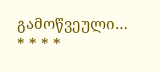გამოწვეული…
* * * *